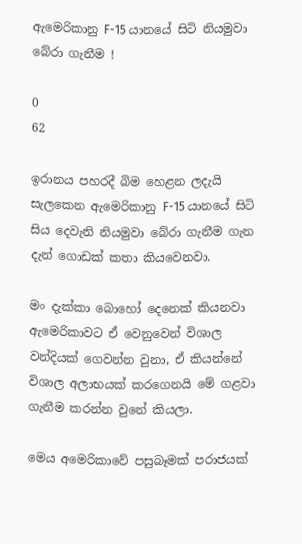ඇමෙරිකානු F-15 යානයේ සිටි නියමුවා බේරා ගැනීම !

0
62

ඉරානය පහරදී බිම හෙළන ලදැයි සැලකෙන ඇමෙරිකානු F-15 යානයේ සිටි සිය දෙවැනි නියමුවා බේරා ගැනීම ගැන දැන් ගොඩක් කතා කියවෙනවා.

මං දැක්කා බොහෝ දෙනෙක් කියනවා ඇමෙරිකාවට ඒ වෙනුවෙන් විශාල වන්දියක් ගෙවන්න වුනා, ඒ කියන්නේ විශාල අලාභයක් කරගෙනයි මේ ගළවා ගැනීම කරන්න වුනේ කියලා.

මෙය අමෙරිකාවේ පසුබෑමක් පරාජයක්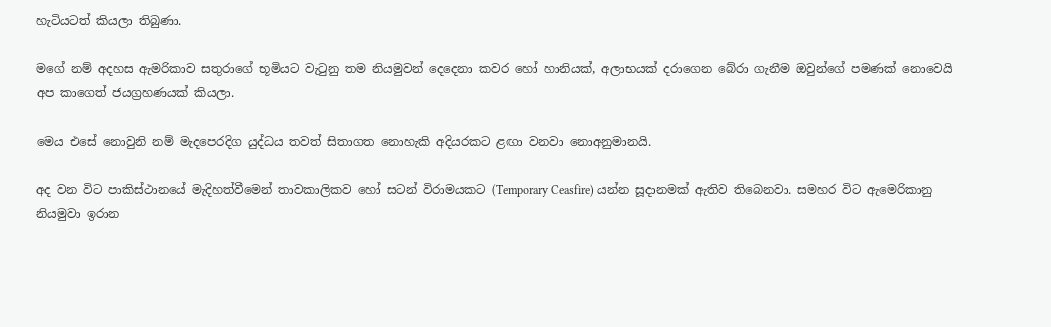හැටියටත් කියලා තිබුණා.

මගේ නම් අදහස ඇමරිකාව සතුරාගේ භූමියට වැටුනු තම නියමුවන් දෙදෙනා කවර හෝ හානියක්, අලාභයක් දරාගෙන බේරා ගැනීම ඔවුන්ගේ පමණක් නොවෙයි අප කාගෙත් ජයග්‍රහණයක් කියලා.

මෙය එසේ නොවුනි නම් මැදපෙරදිග යුද්ධය තවත් සිතාගත නොහැකි අදියරකට ළඟා වනවා නොඅනුමානයි.

අද වන විට පාකිස්ථානයේ මැදිහත්වීමෙන් තාවකාලිකව හෝ සටන් විරාමයකට (Temporary Ceasfire) යන්න සූදානමක් ඇතිව තිබෙනවා. සමහර විට ඇමෙරිකානු නියමුවා ඉරාන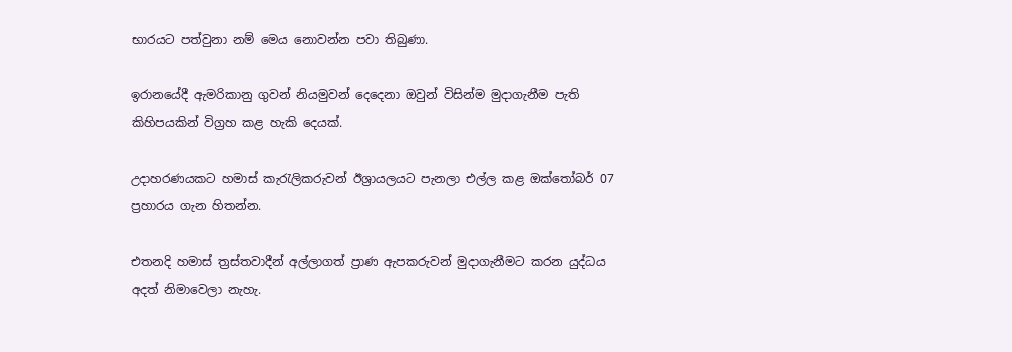භාරයට පත්වුනා නම් මෙය නොවන්න පවා තිබුණා.

ඉරානයේදී ඇමරිකානු ගුවන් නියමුවන් දෙදෙනා ඔවුන් විසින්ම මුදාගැනීම පැති කිහිපයකින් විග්‍රහ කළ හැකි දෙයක්.

උදාහරණයකට හමාස් කැරැලිකරුවන් ඊශ්‍රායලයට පැනලා එල්ල කළ ඔක්තෝබර් 07 ප්‍රහාරය ගැන හිතන්න.

එතනදි හමාස් ත්‍රස්තවාදීන් අල්ලාගත් ප්‍රාණ ඇපකරුවන් මුදාගැනීමට කරන යුද්ධය අදත් නිමාවෙලා නැහැ.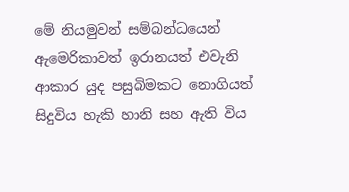මේ නියමුවන් සම්බන්ධයෙන් ඇමෙරිකාවත් ඉරානයත් එවැනි ආකාර යුද පසුබිමකට නොගියත් සිදුවිය හැකි හානි සහ ඇති විය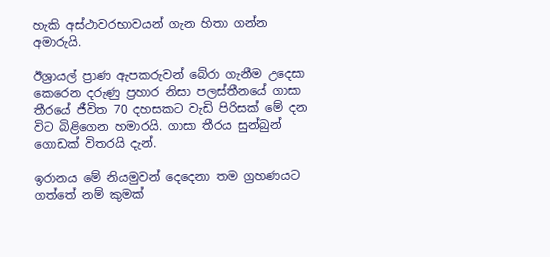හැකි අස්ථාවරභාවයන් ගැන හිතා ගන්න අමාරුයි.

ඊශ්‍රායල් ප්‍රාණ ඇපකරුවන් බේරා ගැනීම උදෙසා කෙරෙන දරුණු ප්‍රහාර නිසා පලස්තීනයේ ගාසා තීරයේ ජීවිත 70 දහසකට වැඩි පිරිසක් මේ දන විට බිළිගෙන හමාරයි. ගාසා තීරය සුන්බුන් ගොඩක් විතරයි දැන්.

ඉරානය මේ නියමුවන් දෙදෙනා තම ග්‍රහණයට ගත්තේ නම් කුමක්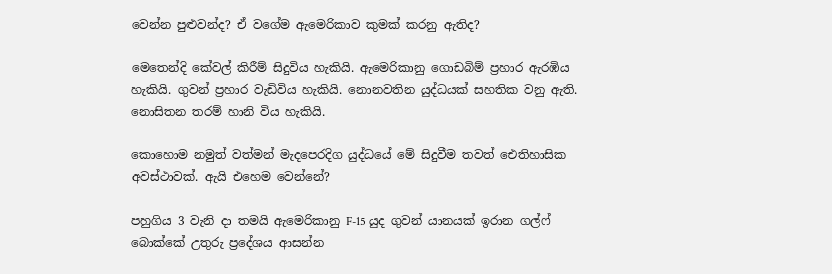වෙන්න පුළුවන්ද? ඒ වගේම ඇමෙරිකාව කුමක් කරනු ඇතිද?

මෙතෙන්දි කේවල් කිරීම් සිදුවිය හැකියි. ඇමෙරිකානු ගොඩබිම් ප්‍රහාර ඇරඹිය හැකියි. ගුවන් ප්‍රහාර වැඩිවිය හැකියි. නොනවතින යුද්ධයක් සහතික වනු ඇති. නොසිතන තරම් හානි විය හැකියි.

කොහොම නමුත් වත්මන් මැදපෙරදිග යුද්ධයේ මේ සිදුවීම තවත් ඓතිහාසික අවස්ථාවක්. ඇයි එහෙම වෙන්නේ?

පහුගිය 3 වැනි දා තමයි ඇමෙරිකානු F-15 යුද ගුවන් යානයක් ඉරාන ගල්ෆ් බොක්කේ උතුරු ප්‍රදේශය ආසන්න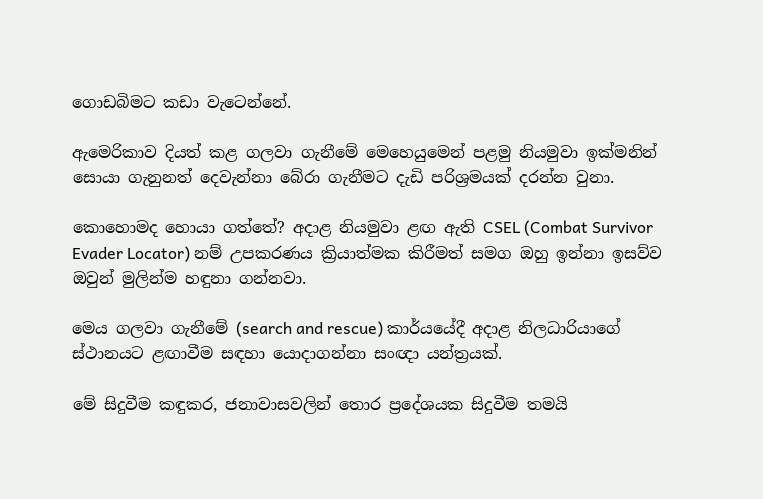ගොඩබිමට කඩා වැටෙන්නේ.

ඇමෙරිකාව දියත් කළ ගලවා ගැනීමේ මෙහෙයුමෙන් පළමු නියමුවා ඉක්මනින් සොයා ගැනුනත් දෙවැන්නා බේරා ගැනීමට දැඩි පරිශ්‍රමයක් දරන්න වුනා.

කොහොමද හොයා ගත්තේ? අදාළ නියමුවා ළඟ ඇති CSEL (Combat Survivor Evader Locator) නම් උපකරණය ක්‍රියාත්මක කිරීමත් සමග ඔහු ඉන්නා ඉසව්ව ඔවුන් මුලින්ම හඳුනා ගන්නවා.

මෙය ගලවා ගැනීමේ (search and rescue) කාර්යයේදී අදාළ නිලධාරියාගේ ස්ථානයට ළඟාවීම සඳහා යොදාගන්නා සංඥා යන්ත්‍රයක්.

මේ සිදුවීම කඳුකර, ජනාවාසවලින් තොර ප්‍රදේශයක සිදුවීම තමයි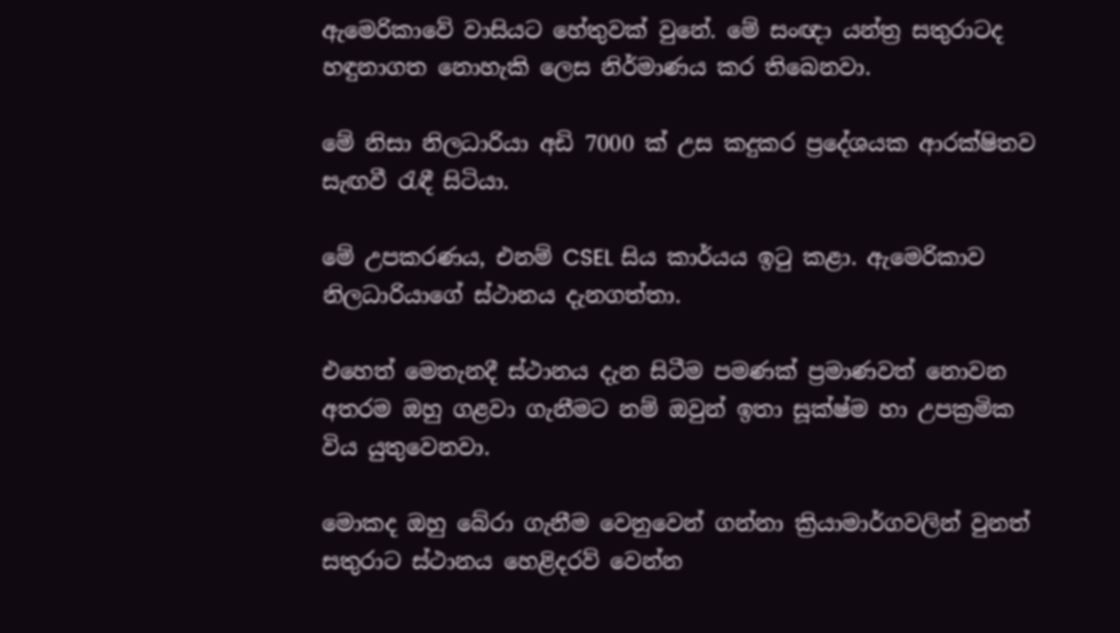ඇමෙරිකාවේ වාසියට හේතුවක් වුනේ. මේ සංඥා යන්ත්‍ර සතුරාටද හඳුනාගත නොහැකි ලෙස නිර්මාණය කර තිබෙනවා.

මේ නිසා නිලධාරියා අඩි 7000 ක් උස කදුකර ප්‍රදේශයක ආරක්ෂිතව සැඟවී රැඳී සිටියා.

මේ උපකරණය, එනම් CSEL සිය කාර්යය ඉටු කළා. ඇමෙරිකාව නිලධාරියාගේ ස්ථානය දැනගත්තා.

එහෙත් මෙතැනදී ස්ථානය දැන සිටීම පමණක් ප්‍රමාණවත් නොවන අතරම ඔහු ගළවා ගැනීමට නම් ඔවුන් ඉතා සූක්ෂ්ම හා උපක්‍රමික විය යුතුවෙනවා.

මොකද ඔහු බේරා ගැනීම වෙනුවෙන් ගන්නා ක්‍රියාමාර්ගවලින් වුනත් සතුරාට ස්ථානය හෙළිදරව් වෙන්න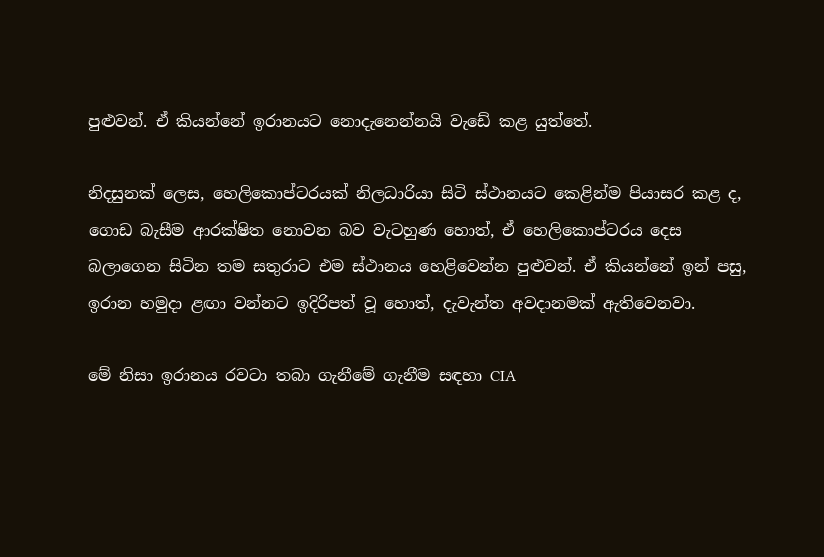පුළුවන්. ඒ කියන්නේ ඉරානයට නොදැනෙන්නයි වැඩේ කළ යුත්තේ.

නිදසුනක් ලෙස, හෙලිකොප්ටරයක් නිලධාරියා සිටි ස්ථානයට කෙළින්ම පියාසර කළ ද, ගොඩ බැසීම ආරක්ෂිත නොවන බව වැටහුණ හොත්, ඒ හෙලිකොප්ටරය දෙස බලාගෙන සිටින තම සතුරාට එම ස්ථානය හෙළිවෙන්න පුළුවන්. ඒ කියන්නේ ඉන් පසු, ඉරාන හමුදා ළඟා වන්නට ඉදිරිපත් වූ හොත්, දැවැන්ත අවදානමක් ඇතිවෙනවා.

මේ නිසා ඉරානය රවටා තබා ගැනීමේ ගැනීම සඳහා CIA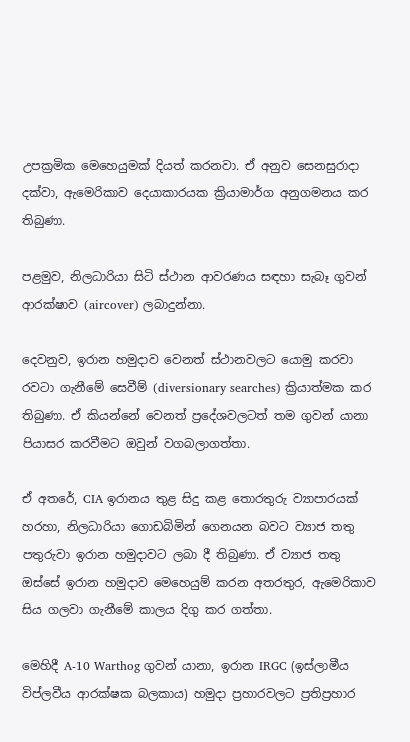උපක්‍රමික මෙහෙයුමක් දියත් කරනවා. ඒ අනුව සෙනසුරාදා දක්වා, ඇමෙරිකාව දෙයාකාරයක ක්‍රියාමාර්ග අනුගමනය කර තිබුණා.

පළමුව, නිලධාරියා සිටි ස්ථාන ආවරණය සඳහා සැබෑ ගුවන් ආරක්ෂාව (aircover) ලබාදුන්නා.

දෙවනුව, ඉරාන හමුදාව වෙනත් ස්ථානවලට යොමු කරවා රවටා ගැනීමේ සෙවීම් (diversionary searches) ක්‍රියාත්මක කර තිබුණා. ඒ කියන්නේ වෙනත් ප්‍රදේශවලටත් තම ගුවන් යානා පියාසර කරවීමට ඔවුන් වගබලාගත්තා.

ඒ අතරේ, CIA ඉරානය තුළ සිදු කළ තොරතුරු ව්‍යාපාරයක් හරහා, නිලධාරියා ගොඩබිමින් ගෙනයන බවට ව්‍යාජ තතු පතුරුවා ඉරාන හමුදාවට ලබා දී තිබුණා. ඒ ව්‍යාජ තතු ඔස්සේ ඉරාන හමුදාව මෙහෙයුම් කරන අතරතුර, ඇමෙරිකාව සිය ගලවා ගැනීමේ කාලය දිගු කර ගත්තා.

මෙහිදී A-10 Warthog ගුවන් යානා, ඉරාන IRGC (ඉස්ලාමීය විප්ලවීය ආරක්ෂක බලකාය) හමුදා ප්‍රහාරවලට ප්‍රතිප්‍රහාර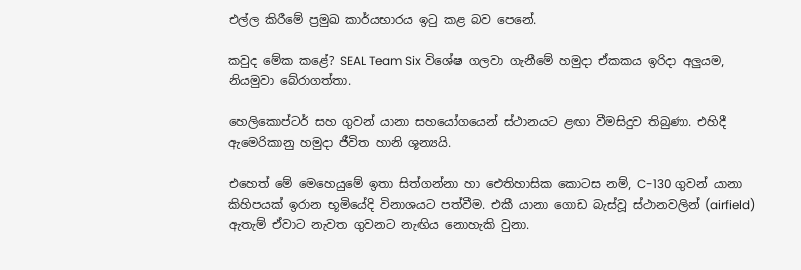එල්ල කිරීමේ ප්‍රමුඛ කාර්යභාරය ඉටු කළ බව පෙනේ.

කවුද මේක කළේ? SEAL Team Six විශේෂ ගලවා ගැනීමේ හමුදා ඒකකය ඉරිදා අලුයම, නියමුවා බේරාගත්තා.

හෙලිකොප්ටර් සහ ගුවන් යානා සහයෝගයෙන් ස්ථානයට ළඟා වීමසිදුව තිබුණා. එහිදී ඇමෙරිකානු හමුදා ජීවිත හානි ශූන්‍යයි.

එහෙත් මේ මෙහෙයුමේ ඉතා සිත්ගන්නා හා ඓතිහාසික කොටස නම්, C-130 ගුවන් යානා කිහිපයක් ඉරාන භූමියේදි විනාශයට පත්වීම. එකී යානා ගොඩ බැස්වූ ස්ථානවලින් (airfield) ඇතැම් ඒවාට නැවත ගුවනට නැඟිය නොහැකි වුනා.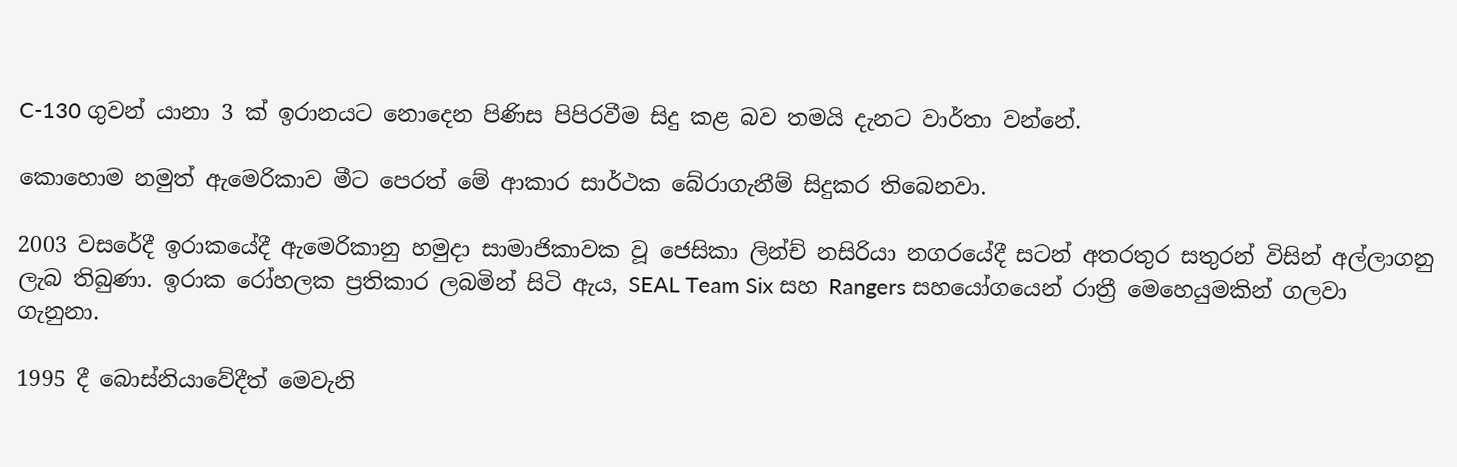C-130 ගුවන් යානා 3 ක් ඉරානයට නොදෙන පිණිස පිපිරවීම සිදු කළ බව තමයි දැනට වාර්තා වන්නේ.

කොහොම නමුත් ඇමෙරිකාව මීට පෙරත් මේ ආකාර සාර්ථක බේරාගැනීම් සිදුකර තිබෙනවා.

2003 වසරේදී ඉරාකයේදී ඇමෙරිකානු හමුදා සාමාජිකාවක වූ ජෙසිකා ලින්ච් නසිරියා නගරයේදී සටන් අතරතුර සතුරන් විසින් අල්ලාගනු ලැබ තිබුණා. ඉරාක රෝහලක ප්‍රතිකාර ලබමින් සිටි ඇය, SEAL Team Six සහ Rangers සහයෝගයෙන් රාත්‍රී මෙහෙයුමකින් ගලවා ගැනුනා.

1995 දී බොස්නියාවේදීත් මෙවැනි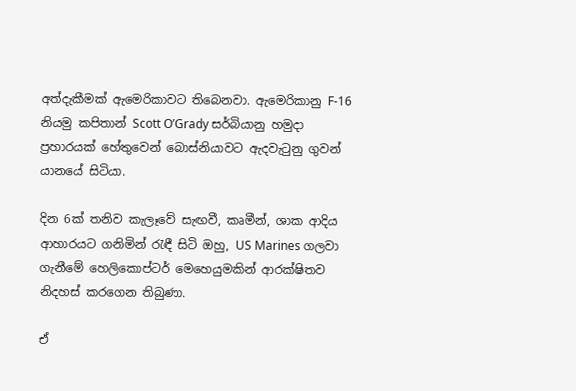අත්දැකීමක් ඇමෙරිකාවට තිබෙනවා. ඇමෙරිකානු F-16 නියමු කපිතාන් Scott O’Grady සර්බියානු හමුදා ප්‍රහාරයක් හේතුවෙන් බොස්නියාවට ඇදවැටුනු ගුවන් යානයේ සිටියා.

දින 6ක් තනිව කැලෑවේ සැඟවී, කෘමීන්, ශාක ආදිය ආහාරයට ගනිමින් රැඳී සිටි ඔහු, US Marines ගලවා ගැනීමේ හෙලිකොප්ටර් මෙහෙයුමකින් ආරක්ෂිතව නිදහස් කරගෙන තිබුණා.

ඒ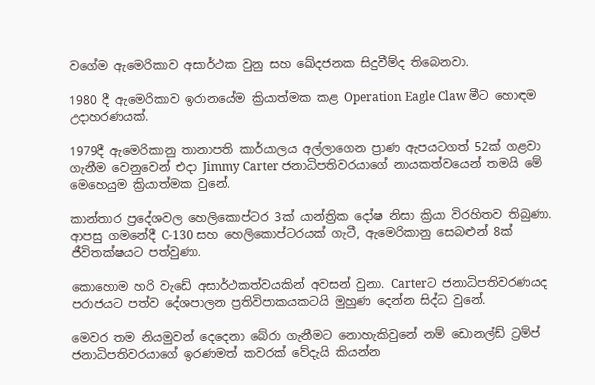වගේම ඇමෙරිකාව අසාර්ථක වුනු සහ ඛේදජනක සිදුවීම්ද තිබෙනවා.

1980 දී ඇමෙරිකාව ඉරානයේම ක්‍රියාත්මක කළ Operation Eagle Claw මීට හොඳම උදාහරණයක්.

1979දී ඇමෙරිකානු තානාපති කාර්යාලය අල්ලාගෙන ප්‍රාණ ඇපයටගත් 52ක් ගළවා ගැනීම වෙනුවෙන් එදා Jimmy Carter ජනාධිපතිවරයාගේ නායකත්වයෙන් තමයි මේ මෙහෙයුම ක්‍රියාත්මක වුනේ.

කාන්තාර ප්‍රදේශවල හෙලිකොප්ටර 3ක් යාන්ත්‍රික දෝෂ නිසා ක්‍රියා විරහිතව තිබුණා. ආපසු ගමනේදී C-130 සහ හෙලිකොප්ටරයක් ගැටී, ඇමෙරිකානු සෙබළුන් 8ක් ජීවිතක්ෂයට පත්වුණා.

කොහොම හරි වැඩේ අසාර්ථකත්වයකින් අවසන් වුනා. Carterට ජනාධිපතිවරණයද පරාජයට පත්ව දේශපාලන ප්‍රතිවිපාකයකටයි මුහුණ දෙන්න සිද්ධ වුනේ.

මෙවර තම නියමුවන් දෙදෙනා බේරා ගැනීමට නොහැකිවුනේ නම් ඩොනල්ඩ් ට්‍රම්ප් ජනාධිපතිවරයාගේ ඉරණමත් කවරක් වේදැයි කියන්න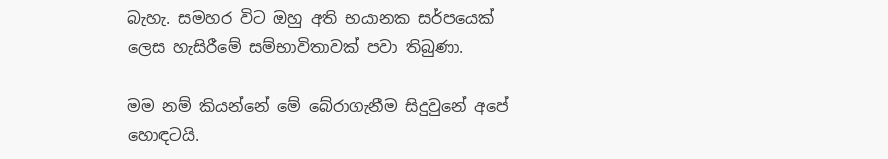බැහැ. සමහර විට ඔහු අති භයානක සර්පයෙක් ලෙස හැසිරීමේ සම්භාවිතාවක් පවා තිබුණා.

මම නම් කියන්නේ මේ බේරාගැනීම සිදුවුනේ අපේ හොඳටයි.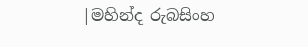|මහින්ද රුබසිංහ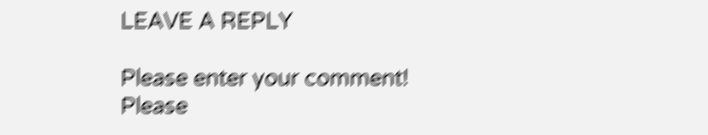LEAVE A REPLY

Please enter your comment!
Please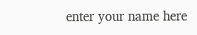enter your name here